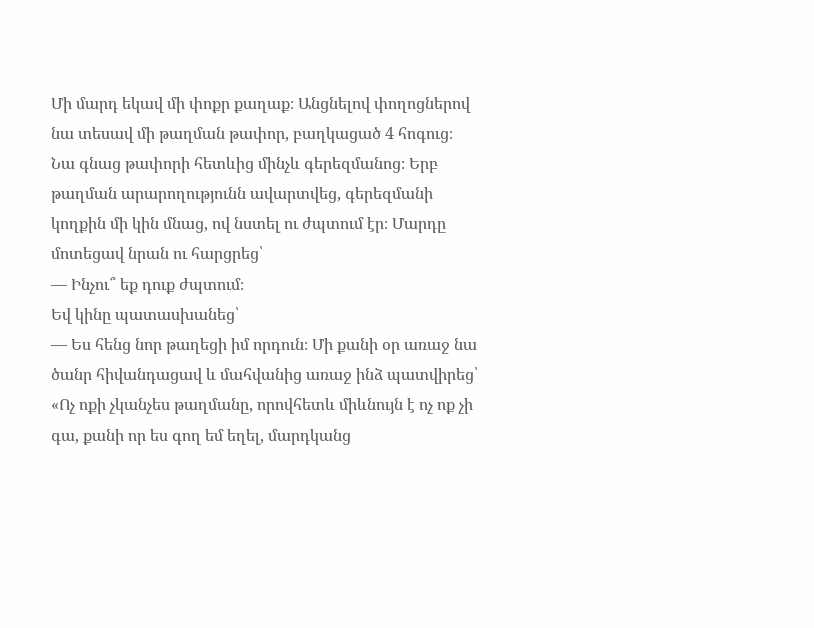Մի մարդ եկավ մի փոքր քաղաք։ Անցնելով փողոցներով նա տեսավ մի թաղման թափոր, բաղկացած 4 հոգուց։ Նա գնաց թափորի հետևից մինչև գերեզմանոց։ Երբ թաղման արարողությունն ավարտվեց, գերեզմանի կողքին մի կին մնաց, ով նստել ու ժպտում էր։ Մարդը մոտեցավ նրան ու հարցրեց՝
— Ինչու՞ եք դուք ժպտում։
Եվ կինը պատասխանեց՝
— Ես հենց նոր թաղեցի իմ որդուն։ Մի քանի օր առաջ նա ծանր հիվանդացավ և մահվանից առաջ ինձ պատվիրեց՝ «Ոչ ոքի չկանչես թաղմանը, որովհետև միևնույն է ոչ ոք չի գա, քանի որ ես գող եմ եղել, մարդկանց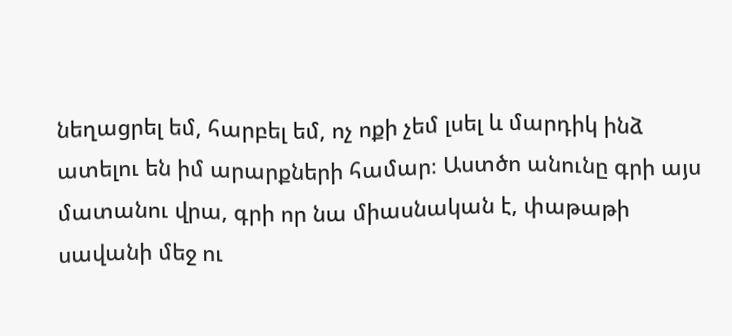նեղացրել եմ, հարբել եմ, ոչ ոքի չեմ լսել և մարդիկ ինձ ատելու են իմ արարքների համար։ Աստծո անունը գրի այս մատանու վրա, գրի որ նա միասնական է, փաթաթի սավանի մեջ ու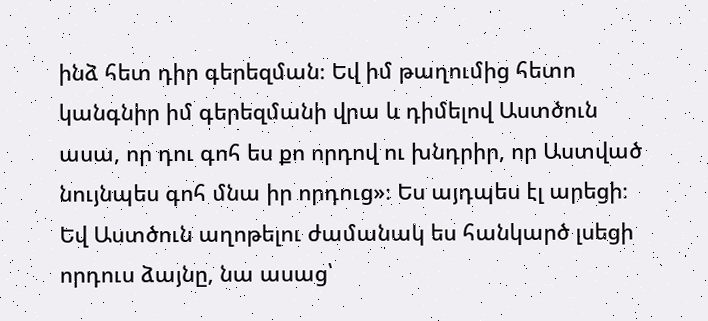ինձ հետ դիր գերեզման։ Եվ իմ թաղումից հետո կանգնիր իմ գերեզմանի վրա և դիմելով Աստծուն ասա, որ դու գոհ ես քո որդով ու խնդրիր, որ Աստված նույնպես գոհ մնա իր որդուց»։ Ես այդպես էլ արեցի։ Եվ Աստծուն աղոթելու ժամանակ ես հանկարծ լսեցի որդուս ձայնը, նա ասաց՝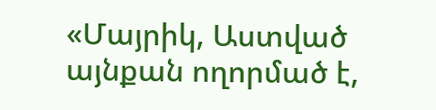«Մայրիկ, Աստված այնքան ողորմած է,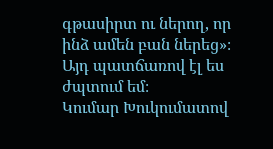գթասիրտ ու ներող, որ ինձ ամեն բան ներեց»։ Այդ պատճառով էլ ես ժպտում եմ։
Կումար Խուկումատով